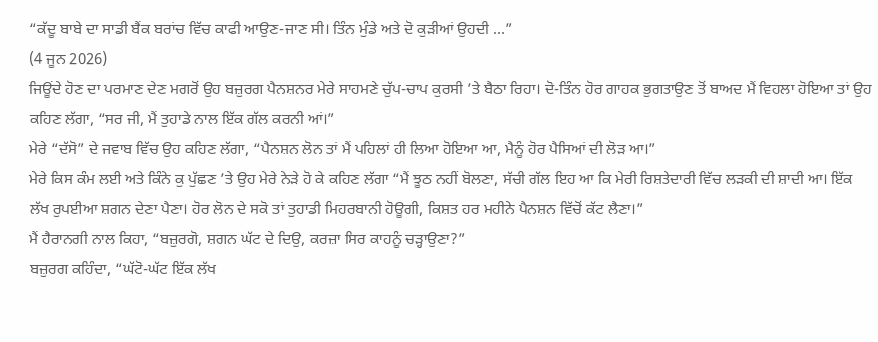“ਕੱਦੂ ਬਾਬੇ ਦਾ ਸਾਡੀ ਬੈਂਕ ਬਰਾਂਚ ਵਿੱਚ ਕਾਫੀ ਆਉਣ-ਜਾਣ ਸੀ। ਤਿੰਨ ਮੁੰਡੇ ਅਤੇ ਦੋ ਕੁੜੀਆਂ ਉਹਦੀ ...”
(4 ਜੂਨ 2026)
ਜਿਊਂਦੇ ਹੋਣ ਦਾ ਪਰਮਾਣ ਦੇਣ ਮਗਰੋਂ ਉਹ ਬਜ਼ੁਰਗ ਪੈਨਸ਼ਨਰ ਮੇਰੇ ਸਾਹਮਣੇ ਚੁੱਪ-ਚਾਪ ਕੁਰਸੀ ’ਤੇ ਬੈਠਾ ਰਿਹਾ। ਦੋ-ਤਿੰਨ ਹੋਰ ਗਾਹਕ ਭੁਗਤਾਉਣ ਤੋਂ ਬਾਅਦ ਮੈਂ ਵਿਹਲਾ ਹੋਇਆ ਤਾਂ ਉਹ ਕਹਿਣ ਲੱਗਾ, “ਸਰ ਜੀ, ਮੈਂ ਤੁਹਾਡੇ ਨਾਲ ਇੱਕ ਗੱਲ ਕਰਨੀ ਆਂ।”
ਮੇਰੇ “ਦੱਸੋ” ਦੇ ਜਵਾਬ ਵਿੱਚ ਉਹ ਕਹਿਣ ਲੱਗਾ, “ਪੈਨਸ਼ਨ ਲੋਨ ਤਾਂ ਮੈਂ ਪਹਿਲਾਂ ਹੀ ਲਿਆ ਹੋਇਆ ਆ, ਮੈਨੂੰ ਹੋਰ ਪੈਸਿਆਂ ਦੀ ਲੋੜ ਆ।”
ਮੇਰੇ ਕਿਸ ਕੰਮ ਲਈ ਅਤੇ ਕਿੰਨੇ ਕੁ ਪੁੱਛਣ ’ਤੇ ਉਹ ਮੇਰੇ ਨੇੜੇ ਹੋ ਕੇ ਕਹਿਣ ਲੱਗਾ “ਮੈਂ ਝੂਠ ਨਹੀਂ ਬੋਲਣਾ, ਸੱਚੀ ਗੱਲ ਇਹ ਆ ਕਿ ਮੇਰੀ ਰਿਸ਼ਤੇਦਾਰੀ ਵਿੱਚ ਲੜਕੀ ਦੀ ਸ਼ਾਦੀ ਆ। ਇੱਕ ਲੱਖ ਰੁਪਈਆ ਸ਼ਗਨ ਦੇਣਾ ਪੈਣਾ। ਹੋਰ ਲੋਨ ਦੇ ਸਕੋ ਤਾਂ ਤੁਹਾਡੀ ਮਿਹਰਬਾਨੀ ਹੋਊਗੀ, ਕਿਸ਼ਤ ਹਰ ਮਹੀਨੇ ਪੈਨਸ਼ਨ ਵਿੱਚੋਂ ਕੱਟ ਲੈਣਾ।”
ਮੈਂ ਹੈਰਾਨਗੀ ਨਾਲ ਕਿਹਾ, “ਬਜ਼ੁਰਗੋ, ਸ਼ਗਨ ਘੱਟ ਦੇ ਦਿਉ, ਕਰਜ਼ਾ ਸਿਰ ਕਾਹਨੂੰ ਚੜ੍ਹਾਉਣਾ?”
ਬਜ਼ੁਰਗ ਕਹਿੰਦਾ, “ਘੱਟੋ-ਘੱਟ ਇੱਕ ਲੱਖ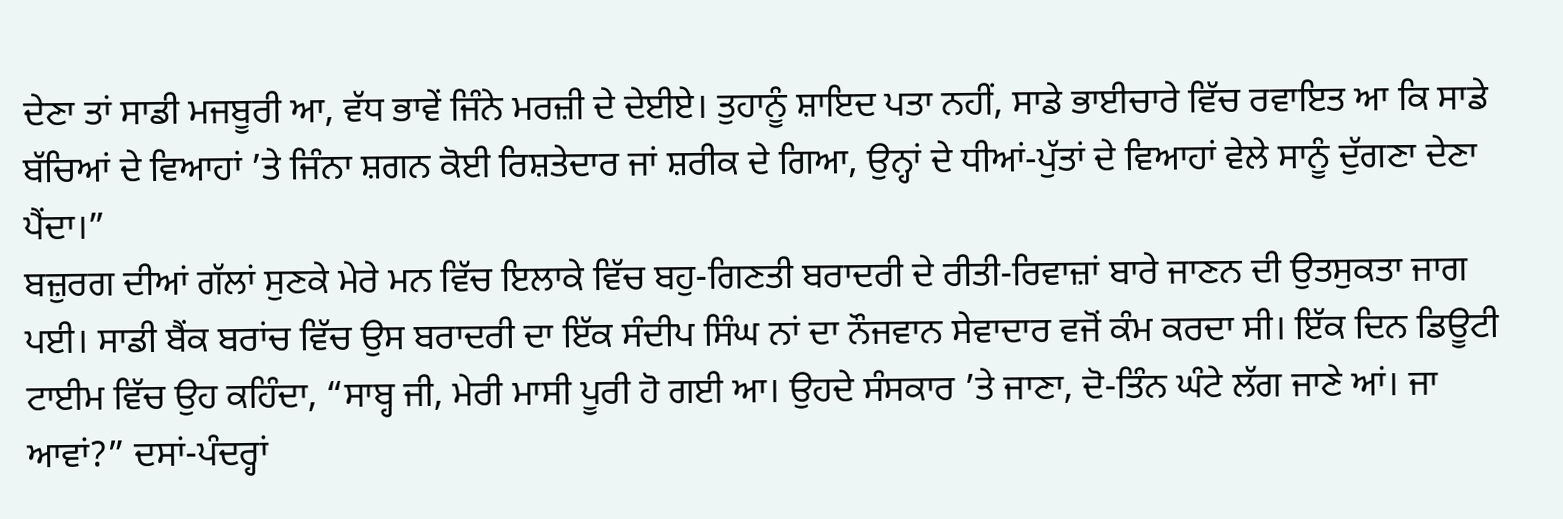ਦੇਣਾ ਤਾਂ ਸਾਡੀ ਮਜਬੂਰੀ ਆ, ਵੱਧ ਭਾਵੇਂ ਜਿੰਨੇ ਮਰਜ਼ੀ ਦੇ ਦੇਈਏ। ਤੁਹਾਨੂੰ ਸ਼ਾਇਦ ਪਤਾ ਨਹੀਂ, ਸਾਡੇ ਭਾਈਚਾਰੇ ਵਿੱਚ ਰਵਾਇਤ ਆ ਕਿ ਸਾਡੇ ਬੱਚਿਆਂ ਦੇ ਵਿਆਹਾਂ ’ਤੇ ਜਿੰਨਾ ਸ਼ਗਨ ਕੋਈ ਰਿਸ਼ਤੇਦਾਰ ਜਾਂ ਸ਼ਰੀਕ ਦੇ ਗਿਆ, ਉਨ੍ਹਾਂ ਦੇ ਧੀਆਂ-ਪੁੱਤਾਂ ਦੇ ਵਿਆਹਾਂ ਵੇਲੇ ਸਾਨੂੰ ਦੁੱਗਣਾ ਦੇਣਾ ਪੈਂਦਾ।”
ਬਜ਼ੁਰਗ ਦੀਆਂ ਗੱਲਾਂ ਸੁਣਕੇ ਮੇਰੇ ਮਨ ਵਿੱਚ ਇਲਾਕੇ ਵਿੱਚ ਬਹੁ-ਗਿਣਤੀ ਬਰਾਦਰੀ ਦੇ ਰੀਤੀ-ਰਿਵਾਜ਼ਾਂ ਬਾਰੇ ਜਾਣਨ ਦੀ ਉਤਸੁਕਤਾ ਜਾਗ ਪਈ। ਸਾਡੀ ਬੈਂਕ ਬਰਾਂਚ ਵਿੱਚ ਉਸ ਬਰਾਦਰੀ ਦਾ ਇੱਕ ਸੰਦੀਪ ਸਿੰਘ ਨਾਂ ਦਾ ਨੌਜਵਾਨ ਸੇਵਾਦਾਰ ਵਜੋਂ ਕੰਮ ਕਰਦਾ ਸੀ। ਇੱਕ ਦਿਨ ਡਿਊਟੀ ਟਾਈਮ ਵਿੱਚ ਉਹ ਕਹਿੰਦਾ, “ਸਾਬ੍ਹ ਜੀ, ਮੇਰੀ ਮਾਸੀ ਪੂਰੀ ਹੋ ਗਈ ਆ। ਉਹਦੇ ਸੰਸਕਾਰ ’ਤੇ ਜਾਣਾ, ਦੋ-ਤਿੰਨ ਘੰਟੇ ਲੱਗ ਜਾਣੇ ਆਂ। ਜਾ ਆਵਾਂ?” ਦਸਾਂ-ਪੰਦਰ੍ਹਾਂ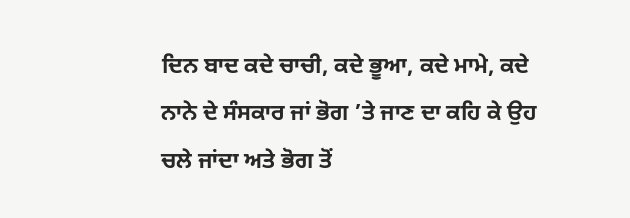ਦਿਨ ਬਾਦ ਕਦੇ ਚਾਚੀ, ਕਦੇ ਭੂਆ, ਕਦੇ ਮਾਮੇ, ਕਦੇ ਨਾਨੇ ਦੇ ਸੰਸਕਾਰ ਜਾਂ ਭੋਗ ’ਤੇ ਜਾਣ ਦਾ ਕਹਿ ਕੇ ਉਹ ਚਲੇ ਜਾਂਦਾ ਅਤੇ ਭੋਗ ਤੋਂ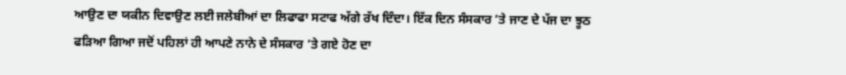ਆਉਣ ਦਾ ਯਕੀਨ ਦਿਵਾਉਣ ਲਈ ਜਲੇਬੀਆਂ ਦਾ ਲਿਫਾਫਾ ਸਟਾਫ ਅੱਗੇ ਰੱਖ ਦਿੰਦਾ। ਇੱਕ ਦਿਨ ਸੰਸਕਾਰ ’ਤੇ ਜਾਣ ਦੇ ਪੱਜ ਦਾ ਝੂਠ ਫੜਿਆ ਗਿਆ ਜਦੋਂ ਪਹਿਲਾਂ ਹੀ ਆਪਣੇ ਨਾਨੇ ਦੇ ਸੰਸਕਾਰ ’ਤੇ ਗਏ ਹੋਣ ਦਾ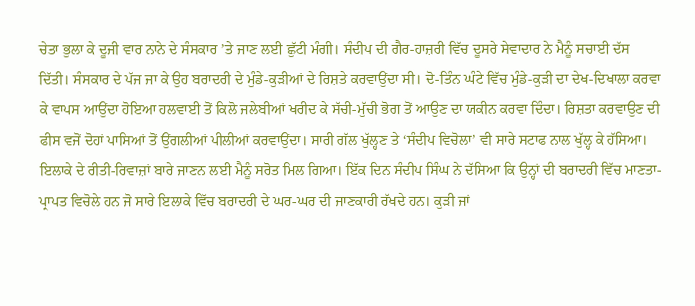ਚੇਤਾ ਭੁਲਾ ਕੇ ਦੂਜੀ ਵਾਰ ਨਾਨੇ ਦੇ ਸੰਸਕਾਰ ’ਤੇ ਜਾਣ ਲਈ ਛੁੱਟੀ ਮੰਗੀ। ਸੰਦੀਪ ਦੀ ਗੈਰ-ਹਾਜ਼ਰੀ ਵਿੱਚ ਦੂਸਰੇ ਸੇਵਾਦਾਰ ਨੇ ਮੈਨੂੰ ਸਚਾਈ ਦੱਸ ਦਿੱਤੀ। ਸੰਸਕਾਰ ਦੇ ਪੱਜ ਜਾ ਕੇ ਉਹ ਬਰਾਦਰੀ ਦੇ ਮੁੰਡੇ-ਕੁੜੀਆਂ ਦੇ ਰਿਸ਼ਤੇ ਕਰਵਾਉਂਦਾ ਸੀ। ਦੋ-ਤਿੰਨ ਘੰਟੇ ਵਿੱਚ ਮੁੰਡੇ-ਕੁੜੀ ਦਾ ਦੇਖ-ਦਿਖਾਲਾ ਕਰਵਾ ਕੇ ਵਾਪਸ ਆਉਂਦਾ ਹੋਇਆ ਹਲਵਾਈ ਤੋਂ ਕਿਲੋ ਜਲੇਬੀਆਂ ਖਰੀਦ ਕੇ ਸੱਚੀ-ਮੁੱਚੀ ਭੋਗ ਤੋਂ ਆਉਣ ਦਾ ਯਕੀਨ ਕਰਵਾ ਦਿੰਦਾ। ਰਿਸ਼ਤਾ ਕਰਵਾਉਣ ਦੀ ਫੀਸ ਵਜੋਂ ਦੋਹਾਂ ਪਾਸਿਆਂ ਤੋਂ ਉਂਗਲੀਆਂ ਪੀਲੀਆਂ ਕਰਵਾਉਂਦਾ। ਸਾਰੀ ਗੱਲ ਖੁੱਲ੍ਹਣ ਤੇ ‘ਸੰਦੀਪ ਵਿਚੋਲਾ’ ਵੀ ਸਾਰੇ ਸਟਾਫ ਨਾਲ ਖੁੱਲ੍ਹ ਕੇ ਹੱਸਿਆ।
ਇਲਾਕੇ ਦੇ ਰੀਤੀ-ਰਿਵਾਜ਼ਾਂ ਬਾਰੇ ਜਾਣਨ ਲਈ ਮੈਨੂੰ ਸਰੋਤ ਮਿਲ ਗਿਆ। ਇੱਕ ਦਿਨ ਸੰਦੀਪ ਸਿੰਘ ਨੇ ਦੱਸਿਆ ਕਿ ਉਨ੍ਹਾਂ ਦੀ ਬਰਾਦਰੀ ਵਿੱਚ ਮਾਣਤਾ-ਪ੍ਰਾਪਤ ਵਿਚੋਲੇ ਹਨ ਜੋ ਸਾਰੇ ਇਲਾਕੇ ਵਿੱਚ ਬਰਾਦਰੀ ਦੇ ਘਰ-ਘਰ ਦੀ ਜਾਣਕਾਰੀ ਰੱਖਦੇ ਹਨ। ਕੁੜੀ ਜਾਂ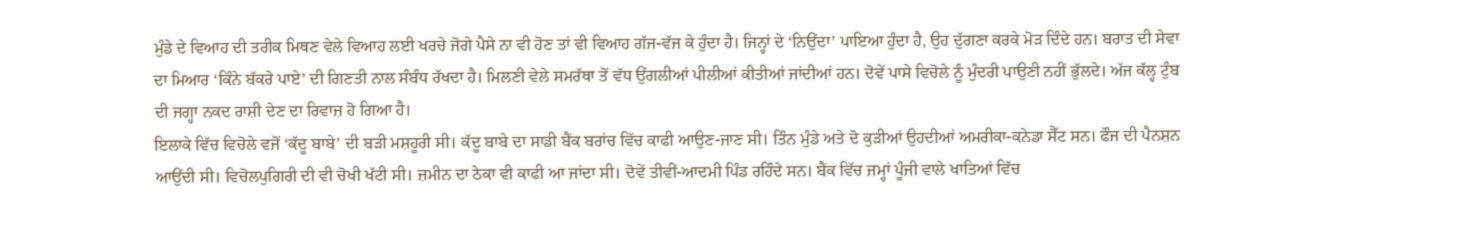ਮੁੰਡੇ ਦੇ ਵਿਆਹ ਦੀ ਤਰੀਕ ਮਿਥਣ ਵੇਲੇ ਵਿਆਹ ਲਈ ਖਰਚੇ ਜੋਗੇ ਪੈਸੇ ਨਾ ਵੀ ਹੋਣ ਤਾਂ ਵੀ ਵਿਆਹ ਗੱਜ-ਵੱਜ ਕੇ ਹੁੰਦਾ ਹੈ। ਜਿਨ੍ਹਾਂ ਦੇ ‘ਨਿਉਂਦਾ’ ਪਾਇਆ ਹੁੰਦਾ ਹੈ, ਉਹ ਦੁੱਗਣਾ ਕਰਕੇ ਮੋੜ ਦਿੰਦੇ ਹਨ। ਬਰਾਤ ਦੀ ਸੇਵਾ ਦਾ ਮਿਆਰ ‘ਕਿੰਨੇ ਬੱਕਰੇ ਪਾਏ’ ਦੀ ਗਿਣਤੀ ਨਾਲ ਸੰਬੰਧ ਰੱਖਦਾ ਹੈ। ਮਿਲਣੀ ਵੇਲੇ ਸਮਰੱਥਾ ਤੋਂ ਵੱਧ ਉਂਗਲੀਆਂ ਪੀਲੀਆਂ ਕੀਤੀਆਂ ਜਾਂਦੀਆਂ ਹਨ। ਦੋਵੇਂ ਪਾਸੇ ਵਿਚੋਲੇ ਨੂੰ ਮੁੰਦਰੀ ਪਾਉਣੀ ਨਹੀਂ ਭੁੱਲਦੇ। ਅੱਜ ਕੱਲ੍ਹ ਟੁੰਬ ਦੀ ਜਗ੍ਹਾ ਨਕਦ ਰਾਸ਼ੀ ਦੇਣ ਦਾ ਰਿਵਾਜ਼ ਹੋ ਗਿਆ ਹੈ।
ਇਲਾਕੇ ਵਿੱਚ ਵਿਚੋਲੇ ਵਜੋਂ ‘ਕੱਦੂ ਬਾਬੇ’ ਦੀ ਬੜੀ ਮਸ਼ਹੂਰੀ ਸੀ। ਕੱਦੂ ਬਾਬੇ ਦਾ ਸਾਡੀ ਬੈਂਕ ਬਰਾਂਚ ਵਿੱਚ ਕਾਫੀ ਆਉਣ-ਜਾਣ ਸੀ। ਤਿੰਨ ਮੁੰਡੇ ਅਤੇ ਦੋ ਕੁੜੀਆਂ ਉਹਦੀਆਂ ਅਮਰੀਕਾ-ਕਨੇਡਾ ਸੈੱਟ ਸਨ। ਫੌਜ ਦੀ ਪੈਨਸ਼ਨ ਆਉਂਦੀ ਸੀ। ਵਿਚੋਲਪੁਗਿਰੀ ਦੀ ਵੀ ਚੋਖੀ ਖੱਟੀ ਸੀ। ਜ਼ਮੀਨ ਦਾ ਠੇਕਾ ਵੀ ਕਾਫੀ ਆ ਜਾਂਦਾ ਸੀ। ਦੋਵੇਂ ਤੀਵੀਂ-ਆਦਮੀ ਪਿੰਡ ਰਹਿੰਦੇ ਸਨ। ਬੈਂਕ ਵਿੱਚ ਜਮ੍ਹਾਂ ਪੂੰਜੀ ਵਾਲੇ ਖਾਤਿਆਂ ਵਿੱਚ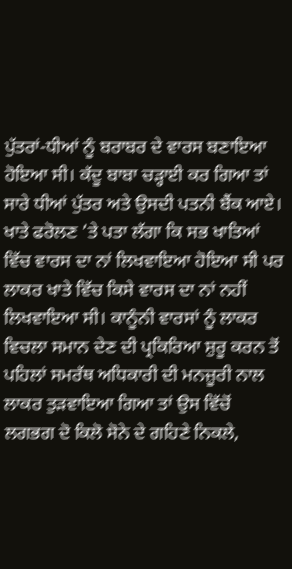ਪੁੱਤਰਾਂ-ਧੀਆਂ ਨੂੰ ਬਰਾਬਰ ਦੇ ਵਾਰਸ ਬਣਾਇਆ ਹੋਇਆ ਸੀ। ਕੱਦੂ ਬਾਬਾ ਚੜ੍ਹਾਈ ਕਰ ਗਿਆ ਤਾਂ ਸਾਰੇ ਧੀਆਂ ਪੁੱਤਰ ਅਤੇ ਉਸਦੀ ਪਤਨੀ ਬੈਂਕ ਆਏ। ਖਾਤੇ ਫਰੋਲਣ ’ਤੇ ਪਤਾ ਲੱਗਾ ਕਿ ਸਭ ਖਾਤਿਆਂ ਵਿੱਚ ਵਾਰਸ ਦਾ ਨਾਂ ਲਿਖਵਾਇਆ ਹੋਇਆ ਸੀ ਪਰ ਲਾਕਰ ਖਾਤੇ ਵਿੱਚ ਕਿਸੇ ਵਾਰਸ ਦਾ ਨਾਂ ਨਹੀਂ ਲਿਖਵਾਇਆ ਸੀ। ਕਾਨੂੰਨੀ ਵਾਰਸਾਂ ਨੂੰ ਲਾਕਰ ਵਿਚਲਾ ਸਮਾਨ ਦੇਣ ਦੀ ਪ੍ਰਕਿਰਿਆ ਸ਼ੁਰੂ ਕਰਨ ਤੋਂ ਪਹਿਲਾਂ ਸਮਰੱਥ ਅਧਿਕਾਰੀ ਦੀ ਮਨਜ਼ੂਰੀ ਨਾਲ ਲਾਕਰ ਤੁੜਵਾਇਆ ਗਿਆ ਤਾਂ ਉਸ ਵਿੱਚੋਂ ਲਗਭਗ ਦੋ ਕਿਲੋ ਸੋਨੇ ਦੇ ਗਹਿਣੇ ਨਿਕਲੇ,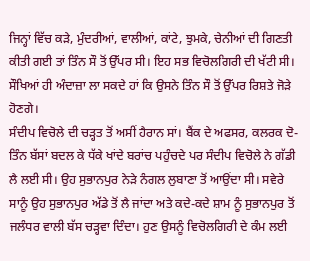ਜਿਨ੍ਹਾਂ ਵਿੱਚ ਕੜੇ, ਮੁੰਦਰੀਆਂ, ਵਾਲੀਆਂ, ਕਾਂਟੇ, ਝੁਮਕੇ, ਚੇਨੀਆਂ ਦੀ ਗਿਣਤੀ ਕੀਤੀ ਗਈ ਤਾਂ ਤਿੰਨ ਸੌ ਤੋਂ ਉੱਪਰ ਸੀ। ਇਹ ਸਭ ਵਿਚੋਲਗਿਰੀ ਦੀ ਖੱਟੀ ਸੀ। ਸੌਖਿਆਂ ਹੀ ਅੰਦਾਜ਼ਾ ਲਾ ਸਕਦੇ ਹਾਂ ਕਿ ਉਸਨੇ ਤਿੰਨ ਸੌ ਤੋਂ ਉੱਪਰ ਰਿਸ਼ਤੇ ਜੋੜੇ ਹੋਣਗੇ।
ਸੰਦੀਪ ਵਿਚੋਲੇ ਦੀ ਚੜ੍ਹਤ ਤੋਂ ਅਸੀਂ ਹੈਰਾਨ ਸਾਂ। ਬੈਂਕ ਦੇ ਅਫਸਰ, ਕਲਰਕ ਦੋ-ਤਿੰਨ ਬੱਸਾਂ ਬਦਲ ਕੇ ਧੱਕੇ ਖਾਂਦੇ ਬਰਾਂਚ ਪਹੁੰਚਦੇ ਪਰ ਸੰਦੀਪ ਵਿਚੋਲੇ ਨੇ ਗੱਡੀ ਲੈ ਲਈ ਸੀ। ਉਹ ਸੁਭਾਨਪੁਰ ਨੇੜੇ ਨੰਗਲ ਲੁਬਾਣਾ ਤੋਂ ਆਉਂਦਾ ਸੀ। ਸਵੇਰੇ ਸਾਨੂੰ ਉਹ ਸੁਭਾਨਪੁਰ ਅੱਡੇ ਤੋਂ ਲੈ ਜਾਂਦਾ ਅਤੇ ਕਦੇ-ਕਦੇ ਸ਼ਾਮ ਨੂੰ ਸੁਭਾਨਪੁਰ ਤੋਂ ਜਲੰਧਰ ਵਾਲੀ ਬੱਸ ਚੜ੍ਹਵਾ ਦਿੰਦਾ। ਹੁਣ ਉਸਨੂੰ ਵਿਚੋਲਗਿਰੀ ਦੇ ਕੰਮ ਲਈ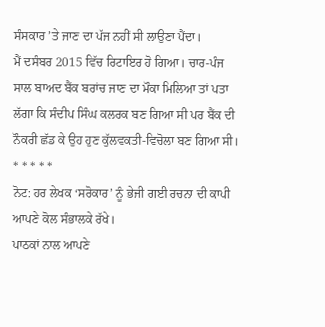ਸੰਸਕਾਰ ’ਤੇ ਜਾਣ ਦਾ ਪੱਜ ਨਹੀਂ ਸੀ ਲਾਉਣਾ ਪੈਂਦਾ।
ਮੈਂ ਦਸੰਬਰ 2015 ਵਿੱਚ ਰਿਟਾਇਰ ਹੋ ਗਿਆ। ਚਾਰ-ਪੰਜ ਸਾਲ ਬਾਅਦ ਬੈਂਕ ਬਰਾਂਚ ਜਾਣ ਦਾ ਮੌਕਾ ਮਿਲਿਆ ਤਾਂ ਪਤਾ ਲੱਗਾ ਕਿ ਸੰਦੀਪ ਸਿੰਘ ਕਲਰਕ ਬਣ ਗਿਆ ਸੀ ਪਰ ਬੈਂਕ ਦੀ ਨੌਕਰੀ ਛੱਡ ਕੇ ਉਹ ਹੁਣ ਕੁੱਲਵਕਤੀ-ਵਿਚੋਲਾ ਬਣ ਗਿਆ ਸੀ।
* * * * *
ਨੋਟ: ਹਰ ਲੇਖਕ ‘ਸਰੋਕਾਰ’ ਨੂੰ ਭੇਜੀ ਗਈ ਰਚਨਾ ਦੀ ਕਾਪੀ ਆਪਣੇ ਕੋਲ ਸੰਭਾਲਕੇ ਰੱਖੇ।
ਪਾਠਕਾਂ ਨਾਲ ਆਪਣੇ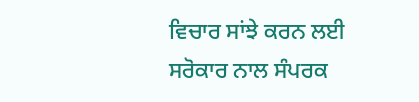ਵਿਚਾਰ ਸਾਂਝੇ ਕਰਨ ਲਈ ਸਰੋਕਾਰ ਨਾਲ ਸੰਪਰਕ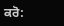ਕਰੋ: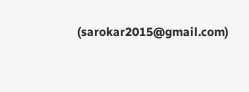(sarokar2015@gmail.com)